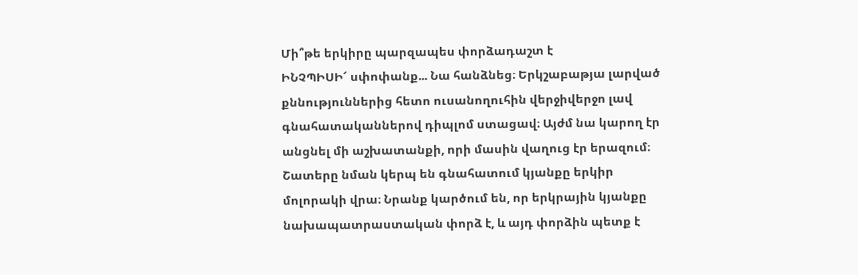Մի՞թե երկիրը պարզապես փորձադաշտ է
ԻՆՉՊԻՍԻ՜ սփոփանք... Նա հանձնեց։ Երկշաբաթյա լարված քննություններից հետո ուսանողուհին վերջիվերջո լավ գնահատականներով դիպլոմ ստացավ։ Այժմ նա կարող էր անցնել մի աշխատանքի, որի մասին վաղուց էր երազում։
Շատերը նման կերպ են գնահատում կյանքը երկիր մոլորակի վրա։ Նրանք կարծում են, որ երկրային կյանքը նախապատրաստական փորձ է, և այդ փորձին պետք է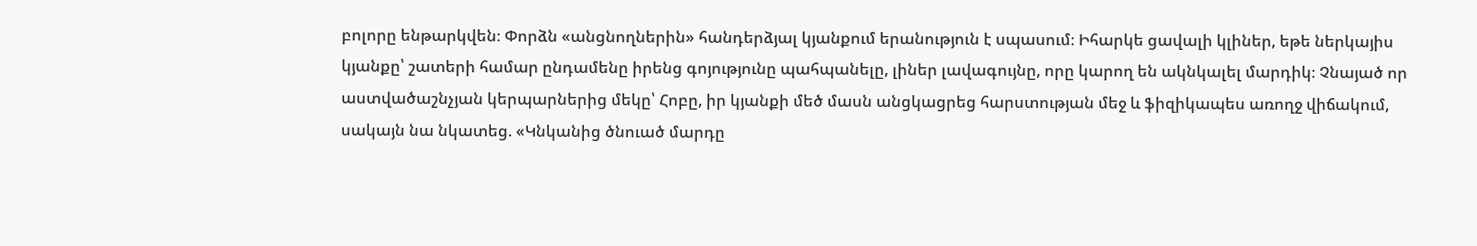բոլորը ենթարկվեն։ Փորձն «անցնողներին» հանդերձյալ կյանքում երանություն է սպասում։ Իհարկե ցավալի կլիներ, եթե ներկայիս կյանքը՝ շատերի համար ընդամենը իրենց գոյությունը պահպանելը, լիներ լավագույնը, որը կարող են ակնկալել մարդիկ։ Չնայած որ աստվածաշնչյան կերպարներից մեկը՝ Հոբը, իր կյանքի մեծ մասն անցկացրեց հարստության մեջ և ֆիզիկապես առողջ վիճակում, սակայն նա նկատեց. «Կնկանից ծնուած մարդը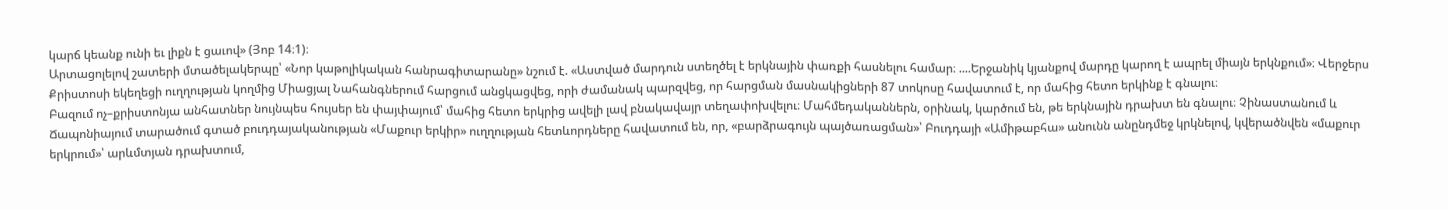կարճ կեանք ունի եւ լիքն է ցաւով» (Յոբ 14։1)։
Արտացոլելով շատերի մտածելակերպը՝ «Նոր կաթոլիկական հանրագիտարանը» նշում է. «Աստված մարդուն ստեղծել է երկնային փառքի հասնելու համար։ ....Երջանիկ կյանքով մարդը կարող է ապրել միայն երկնքում»։ Վերջերս Քրիստոսի եկեղեցի ուղղության կողմից Միացյալ Նահանգներում հարցում անցկացվեց, որի ժամանակ պարզվեց, որ հարցման մասնակիցների 87 տոկոսը հավատում է, որ մահից հետո երկինք է գնալու։
Բազում ոչ–քրիստոնյա անհատներ նույնպես հույսեր են փայփայում՝ մահից հետո երկրից ավելի լավ բնակավայր տեղափոխվելու։ Մահմեդականներն, օրինակ, կարծում են, թե երկնային դրախտ են գնալու։ Չինաստանում և Ճապոնիայում տարածում գտած բուդդայականության «Մաքուր երկիր» ուղղության հետևորդները հավատում են, որ, «բարձրագույն պայծառացման»՝ Բուդդայի «Ամիթաբհա» անունն անընդմեջ կրկնելով, կվերածնվեն «մաքուր երկրում»՝ արևմտյան դրախտում,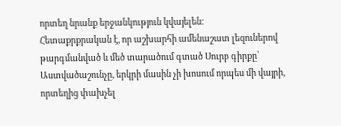որտեղ նրանք երջանկություն կվայելեն։
Հետաքրքրական է, որ աշխարհի ամենաշատ լեզուներով թարգմանված և մեծ տարածում գտած Սուրբ գիրքը՝ Աստվածաշունչը, երկրի մասին չի խոսում որպես մի վայրի, որտեղից փախչել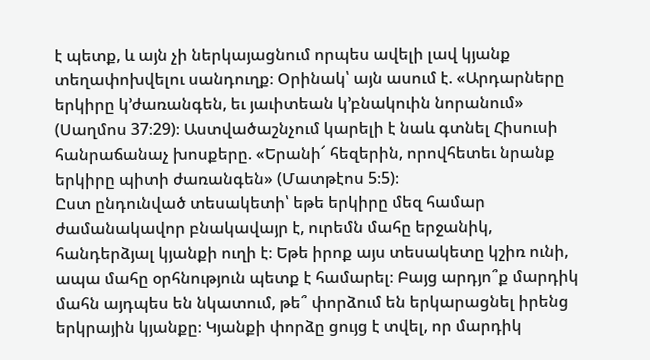է պետք, և այն չի ներկայացնում որպես ավելի լավ կյանք տեղափոխվելու սանդուղք։ Օրինակ՝ այն ասում է. «Արդարները երկիրը կ’ժառանգեն, եւ յաւիտեան կ’բնակուին նորանում» (Սաղմոս 37։29)։ Աստվածաշնչում կարելի է նաև գտնել Հիսուսի հանրաճանաչ խոսքերը. «Երանի՜ հեզերին, որովհետեւ նրանք երկիրը պիտի ժառանգեն» (Մատթէոս 5։5)։
Ըստ ընդունված տեսակետի՝ եթե երկիրը մեզ համար ժամանակավոր բնակավայր է, ուրեմն մահը երջանիկ, հանդերձյալ կյանքի ուղի է։ Եթե իրոք այս տեսակետը կշիռ ունի, ապա մահը օրհնություն պետք է համարել։ Բայց արդյո՞ք մարդիկ մահն այդպես են նկատում, թե՞ փորձում են երկարացնել իրենց երկրային կյանքը։ Կյանքի փորձը ցույց է տվել, որ մարդիկ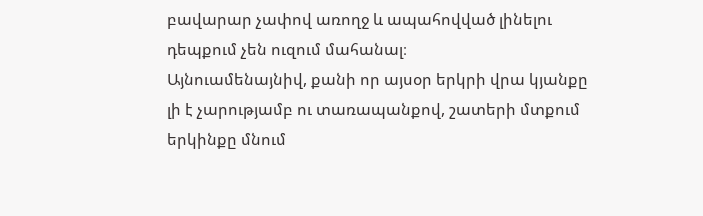բավարար չափով առողջ և ապահովված լինելու դեպքում չեն ուզում մահանալ։
Այնուամենայնիվ, քանի որ այսօր երկրի վրա կյանքը լի է չարությամբ ու տառապանքով, շատերի մտքում երկինքը մնում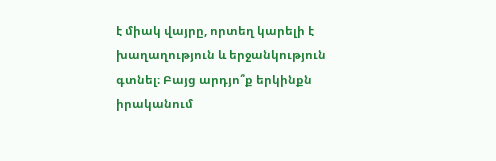է միակ վայրը, որտեղ կարելի է խաղաղություն և երջանկություն գտնել։ Բայց արդյո՞ք երկինքն իրականում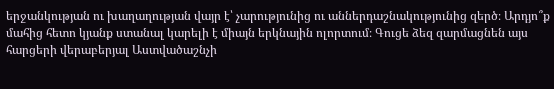երջանկության ու խաղաղության վայր է՝ չարությունից ու աններդաշնակությունից զերծ։ Արդյո՞ք մահից հետո կյանք ստանալ կարելի է միայն երկնային ոլորտում։ Գուցե ձեզ զարմացնեն այս հարցերի վերաբերյալ Աստվածաշնչի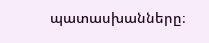պատասխանները։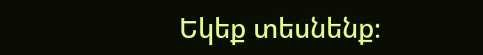Եկեք տեսնենք։